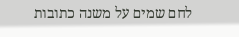לחם שמים על משנה כתובות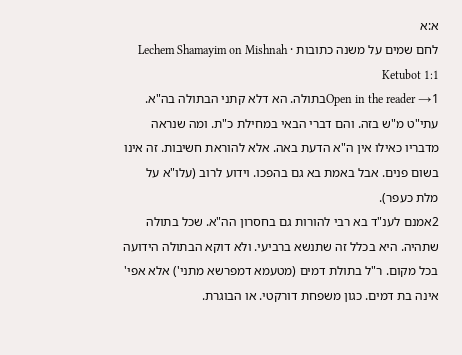א:א
לחם שמים על משנה כתובות · Lechem Shamayim on Mishnah Ketubot 1:1
Open in the reader →1בתולה. הא דלא קתני הבתולה בה"א. עתי"ט מ"ש בזה. והם דברי הבאי במחילת כ"ת. ומה שנראה מדבריו כאילו אין ה"א הדעת באה. אלא להוראת חשיבות. זה אינו בשום פנים. אבל באמת בא גם בהפכו. וידוע לרוב (עלו"א על מלת כעפר).
2אמנם לענ"ד בא רבי להורות גם בחסרון הה"א. שכל בתולה שתהיה. היא בכלל זה שתנשא ברביעי. ולא דוקא הבתולה הידועה בכל מקום. ר"ל בתולת דמים (מטעמא דמפרשא מתני') אלא אפי' אינה בת דמים. כגון משפחת דורקטי. או הבוגרת.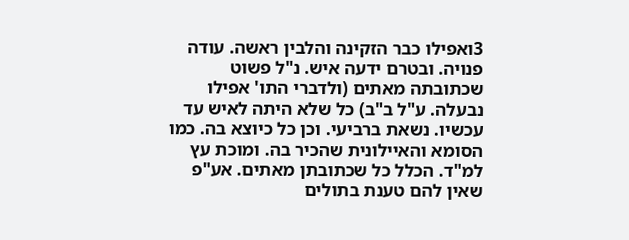3ואפילו כבר הזקינה והלבין ראשה. עודה פנויה. ובטרם ידעה איש. נ"ל פשוט שכתובתה מאתים (ולדברי התו' אפילו נבעלה. ע"ל ב"ב) כל שלא היתה לאיש עד עכשיו. נשאת ברביעי. וכן כל כיוצא בה. כמו הסומא והאיילונית שהכיר בה. ומוכת עץ למ"ד. הכלל כל שכתובתן מאתים. אע"פ שאין להם טענת בתולים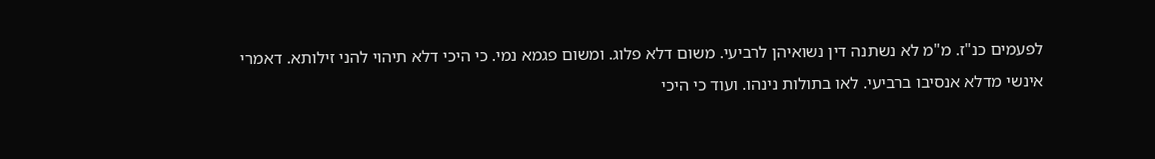לפעמים כנ"ז. מ"מ לא נשתנה דין נשואיהן לרביעי. משום דלא פלוג. ומשום פגמא נמי. כי היכי דלא תיהוי להני זילותא. דאמרי אינשי מדלא אנסיבו ברביעי. לאו בתולות נינהו. ועוד כי היכי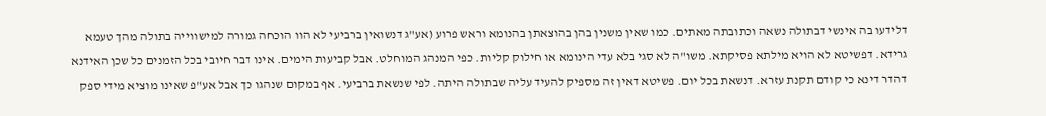דלידעו בה אינשי דבתולה נשאה וכתובתה מאתים. כמו שאין משנין בהן בהוצאתן בהנומא וראש פרוע (אע"ג דנשואין ברביעי לא הוו הוכחה גמורה למישווייה בתולה מהך טעמא גרידא. דפשיטא לא הויא מילתא פסיקתא. משו"ה לא סגי בלא עדי הינומא או חילוק קליות. כפי המנהג המוחלט. אבל קביעות הימים. אינו דבר חיובי בכל הזמנים כל שכן האידנא דהדר דינא כי קודם תקנת עזרא. דנשאת בכל יום. פשיטא דאין זה מספיק להעיד עליה שבתולה היתה. לפי שנשאת ברביעי. אף במקום שנהגו כך אבל אע"פ שאינו מוציא מידי ספק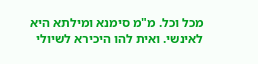מכל וכל. מ"מ סימנא ומילתא היא לאינשי. ואית להו היכירא לשיולי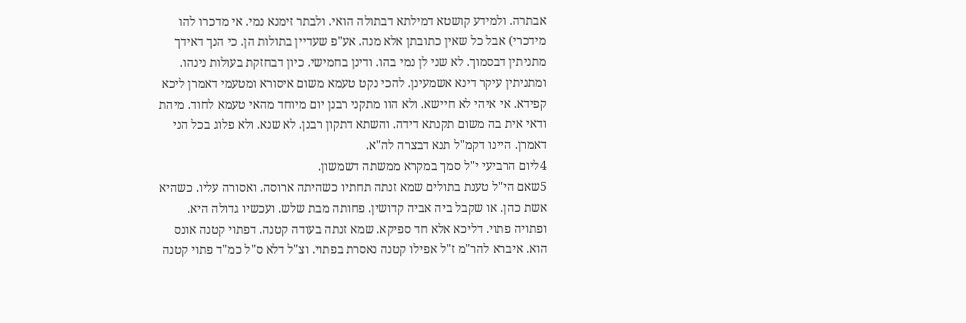אבתרה. ולמידע קושטא דמילתא דבתולה הואי. ולבתר זימנא נמי. אי מדכרו להו מידכרי) אבל כל שאין כתובתן אלא מנה. אע"פ שעדיין בתולות הן. כי הנך דאידך מתניתין דבסמוך. לא שני לן נמי בהו. ודינן בחמישי. כיון דבחזקת בעולות נינהו. ומתניתין עיקר דינא אשמעינן. להכי נקט טעמא משום איסורא ומטעמי דאמרן ליכא קפידא. אי איהי לא חיישא. ולא הוו מתקני רבנן יום מיוחד מהאי טעמא לחוד. מיהת ודאי אית בה משום תקנתא דידה. והשתא דתקון רבנן. לא שנא. ולא פלוג בכל הני דאמרן. היינו דקמ"ל תנא דבצרה לה"א.
4ליום הרביעי י"ל סמך במקרא ממשתה דשמשון.
5שאם הי"ל טענת בתולים שמא זנתה תחתיו כשהיתה ארוסה. ואסורה עליו. כשהיא אשת כהן. או שקבל ביה אביה קדושין. פחותה מבת שלש. ועכשיו גדולה היא. ופתויה פתוי. דליכא אלא חד ספיקא. שמא זנתה בעודה קטנה. דפתוי קטנה אונס הוא. איברא להר"מ ז"ל אפילו קטנה נאסרת בפתוי. וצ"ל דלא ס"ל כמ"ד פתוי קטנה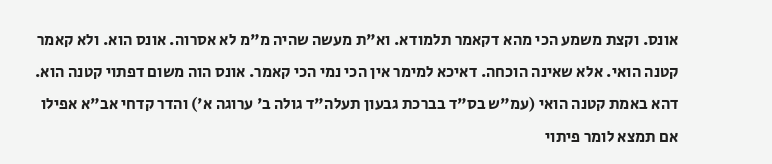אונס. וקצת משמע הכי מהא דקאמר תלמודא. וא"ת מעשה שהיה מ"מ לא אסרוה. אונס הוא. ולא קאמר קטנה הואי. אלא שאינה הוכחה. דאיכא למימר אין הכי נמי הכי קאמר. אונס הוה משום דפתוי קטנה הוא. דהא באמת קטנה הואי (עמ"ש בס"ד בברכת גבעון תעלה"ד גולה ב' ערוגה א') והדר קדחי אב"א אפילו אם תמצא לומר פיתוי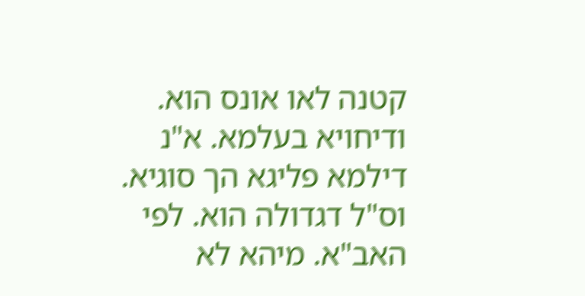קטנה לאו אונס הוא. ודיחויא בעלמא. א"נ דילמא פליגא הך סוגיא. וס"ל דגדולה הוא. לפי האב"א. מיהא לא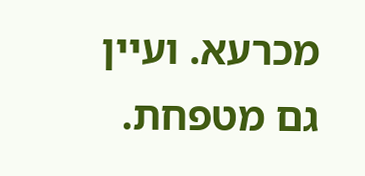מכרעא. ועיין גם מטפחת.